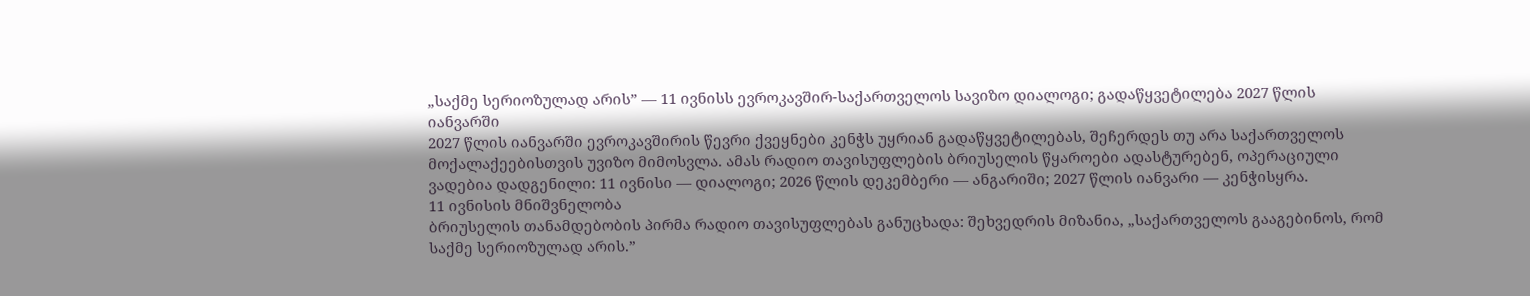„საქმე სერიოზულად არის” — 11 ივნისს ევროკავშირ-საქართველოს სავიზო დიალოგი; გადაწყვეტილება 2027 წლის იანვარში
2027 წლის იანვარში ევროკავშირის წევრი ქვეყნები კენჭს უყრიან გადაწყვეტილებას, შეჩერდეს თუ არა საქართველოს მოქალაქეებისთვის უვიზო მიმოსვლა. ამას რადიო თავისუფლების ბრიუსელის წყაროები ადასტურებენ, ოპერაციული ვადებია დადგენილი: 11 ივნისი — დიალოგი; 2026 წლის დეკემბერი — ანგარიში; 2027 წლის იანვარი — კენჭისყრა.
11 ივნისის მნიშვნელობა
ბრიუსელის თანამდებობის პირმა რადიო თავისუფლებას განუცხადა: შეხვედრის მიზანია, „საქართველოს გააგებინოს, რომ საქმე სერიოზულად არის.”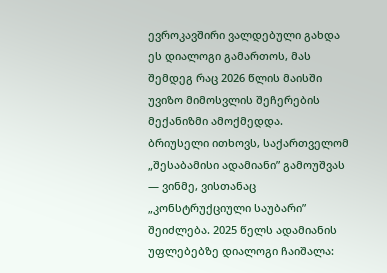ევროკავშირი ვალდებული გახდა ეს დიალოგი გამართოს, მას შემდეგ რაც 2026 წლის მაისში უვიზო მიმოსვლის შეჩერების მექანიზმი ამოქმედდა.
ბრიუსელი ითხოვს, საქართველომ „შესაბამისი ადამიანი” გამოუშვას — ვინმე, ვისთანაც „კონსტრუქციული საუბარი” შეიძლება. 2025 წელს ადამიანის უფლებებზე დიალოგი ჩაიშალა: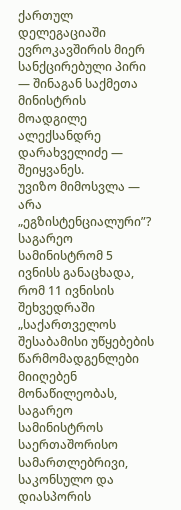ქართულ დელეგაციაში ევროკავშირის მიერ სანქცირებული პირი — შინაგან საქმეთა მინისტრის მოადგილე ალექსანდრე დარახველიძე — შეიყვანეს.
უვიზო მიმოსვლა — არა „ეგზისტენციალური”?
საგარეო სამინისტრომ 5 ივნისს განაცხადა, რომ 11 ივნისის შეხვედრაში „საქართველოს შესაბამისი უწყებების წარმომადგენლები მიიღებენ მონაწილეობას, საგარეო სამინისტროს საერთაშორისო სამართლებრივი, საკონსულო და დიასპორის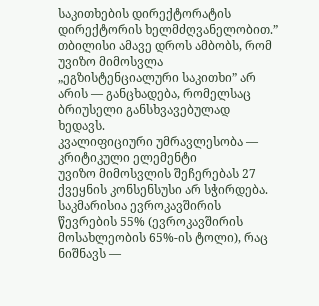საკითხების დირექტორატის დირექტორის ხელმძღვანელობით.”
თბილისი ამავე დროს ამბობს, რომ უვიზო მიმოსვლა „ეგზისტენციალური საკითხი” არ არის — განცხადება, რომელსაც ბრიუსელი განსხვავებულად ხედავს.
კვალიფიციური უმრავლესობა — კრიტიკული ელემენტი
უვიზო მიმოსვლის შეჩერებას 27 ქვეყნის კონსენსუსი არ სჭირდება. საკმარისია ევროკავშირის წევრების 55% (ევროკავშირის მოსახლეობის 65%-ის ტოლი), რაც ნიშნავს —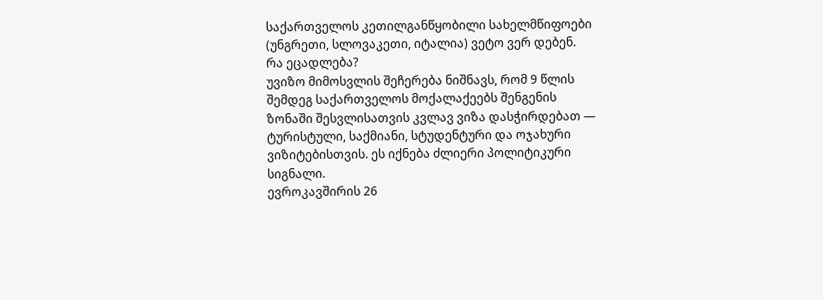საქართველოს კეთილგანწყობილი სახელმწიფოები (უნგრეთი, სლოვაკეთი, იტალია) ვეტო ვერ დებენ.
რა ეცადლება?
უვიზო მიმოსვლის შეჩერება ნიშნავს, რომ 9 წლის შემდეგ საქართველოს მოქალაქეებს შენგენის ზონაში შესვლისათვის კვლავ ვიზა დასჭირდებათ — ტურისტული, საქმიანი, სტუდენტური და ოჯახური ვიზიტებისთვის. ეს იქნება ძლიერი პოლიტიკური სიგნალი.
ევროკავშირის 26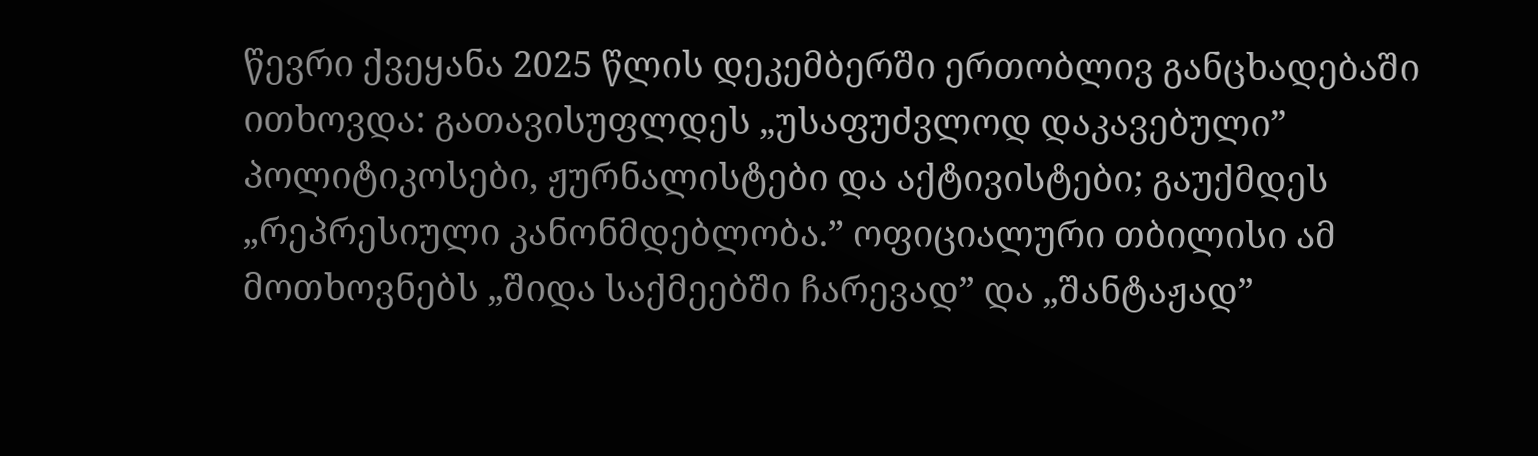წევრი ქვეყანა 2025 წლის დეკემბერში ერთობლივ განცხადებაში ითხოვდა: გათავისუფლდეს „უსაფუძვლოდ დაკავებული” პოლიტიკოსები, ჟურნალისტები და აქტივისტები; გაუქმდეს „რეპრესიული კანონმდებლობა.” ოფიციალური თბილისი ამ მოთხოვნებს „შიდა საქმეებში ჩარევად” და „შანტაჟად”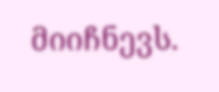მიიჩნევს.